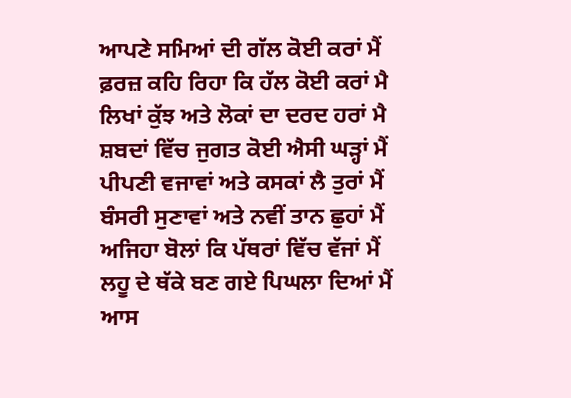ਆਪਣੇ ਸਮਿਆਂ ਦੀ ਗੱਲ ਕੋਈ ਕਰਾਂ ਮੈਂ
ਫ਼ਰਜ਼ ਕਹਿ ਰਿਹਾ ਕਿ ਹੱਲ ਕੋਈ ਕਰਾਂ ਮੈ
ਲਿਖਾਂ ਕੁੱਝ ਅਤੇ ਲੋਕਾਂ ਦਾ ਦਰਦ ਹਰਾਂ ਮੈ
ਸ਼ਬਦਾਂ ਵਿੱਚ ਜੁਗਤ ਕੋਈ ਐਸੀ ਘੜ੍ਹਾਂ ਮੈਂ
ਪੀਪਣੀ ਵਜਾਵਾਂ ਅਤੇ ਕਸਕਾਂ ਲੈ ਤੁਰਾਂ ਮੈਂ
ਬੰਸਰੀ ਸੁਣਾਵਾਂ ਅਤੇ ਨਵੀਂ ਤਾਨ ਛੁਹਾਂ ਮੈਂ
ਅਜਿਹਾ ਬੋਲਾਂ ਕਿ ਪੱਥਰਾਂ ਵਿੱਚ ਵੱਜਾਂ ਮੈਂ
ਲਹੂ ਦੇ ਥੱਕੇ ਬਣ ਗਏ ਪਿਘਲਾ ਦਿਆਂ ਮੈਂ
ਆਸ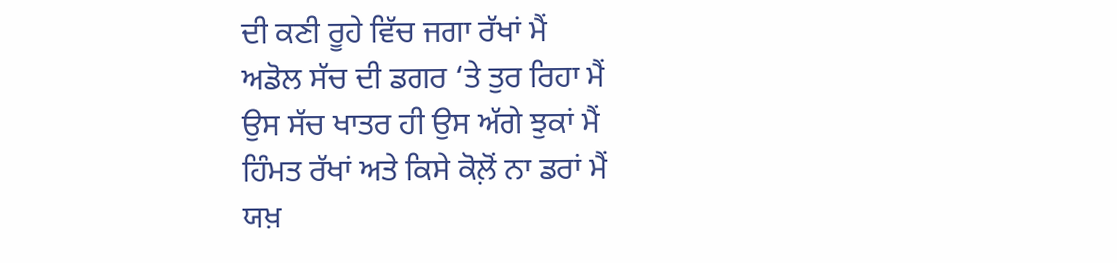ਦੀ ਕਣੀ ਰੂਹੇ ਵਿੱਚ ਜਗਾ ਰੱਖਾਂ ਮੈਂ
ਅਡੋਲ ਸੱਚ ਦੀ ਡਗਰ ‘ਤੇ ਤੁਰ ਰਿਹਾ ਮੈਂ
ਉਸ ਸੱਚ ਖਾਤਰ ਹੀ ਉਸ ਅੱਗੇ ਝੁਕਾਂ ਮੈਂ
ਹਿੰਮਤ ਰੱਖਾਂ ਅਤੇ ਕਿਸੇ ਕੋਲ਼ੋਂ ਨਾ ਡਰਾਂ ਮੈਂ
ਯਖ਼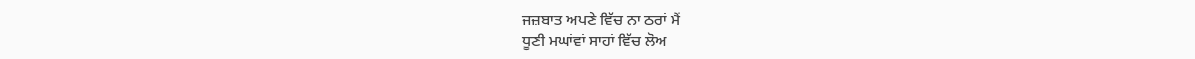ਜਜ਼ਬਾਤ ਅਪਣੇ ਵਿੱਚ ਨਾ ਠਰਾਂ ਮੈਂ
ਧੂਣੀ ਮਘਾਂਵਾਂ ਸਾਹਾਂ ਵਿੱਚ ਲੋਅ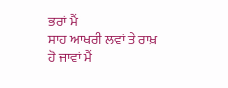ਭਰਾਂ ਮੈਂ
ਸਾਹ ਆਖਰੀ ਲਵਾਂ ਤੇ ਰਾਖ਼ ਹੋ ਜਾਵਾਂ ਮੈਂ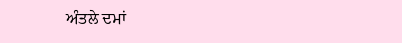ਅੰਤਲੇ ਦਮਾਂ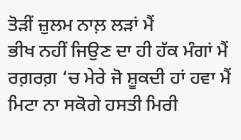ਤੋੜੀਂ ਜ਼ੁਲਮ ਨਾਲ਼ ਲੜਾਂ ਮੈਂ
ਭੀਖ ਨਹੀਂ ਜਿਉਣ ਦਾ ਹੀ ਹੱਕ ਮੰਗਾਂ ਮੈਂ
ਰਗ਼ਰਗ਼ ‘ਚ ਮੇਰੇ ਜੋ ਸ਼ੂਕਦੀ ਹਾਂ ਹਵਾ ਮੈਂ
ਮਿਟਾ ਨਾ ਸਕੋਗੇ ਹਸਤੀ ਮਿਰੀ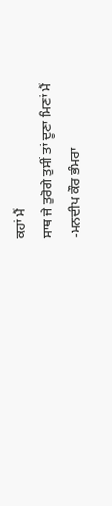ਕਹਾਂ ਮੈਂ
ਸਾਥ ਜੇ ਤੁਰੋਗੇ ਤੁਸੀਂ ਤਾਂ ਦੂਣਾ ਮਿਣਾਂ ਮੈਂ
-ਮਨਦੀਪ ਕੌਰ ਭੰਮਰਾ